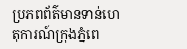ប្រភពព័ត៌មានទាន់ហេតុការណ៍ក្រុងភ្នំពេ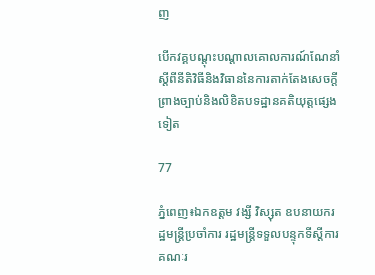ញ

បើកវគ្គបណ្តុះបណ្តាលគោលការណ៍ណែនាំស្តីពីនីតិវិធីនិងវិធាននៃការតាក់តែងសេចក្តីព្រាងច្បាប់និងលិខិតបទដ្ឋានគតិយុត្តផ្សេងទៀត

77

ភ្នំពេញ៖ឯកឧត្ដម វង្សី វិស្សុត ឧបនាយករដ្ឋមន្ត្រីប្រចាំការ រដ្ឋមន្ត្រីទទួលបន្ទុកទីស្តីការគណៈរ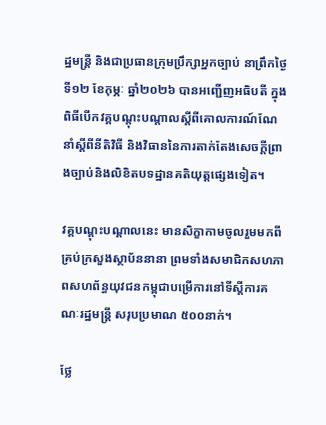ដ្ឋមន្ត្រី និងជាប្រធានក្រុមប្រឹក្សាអ្នកច្បាប់ នាព្រឹកថ្ងៃទី១២ ខែកុម្ភៈ ឆ្នាំ២០២៦ បានអញ្ជើញអធិបតី ក្នុងពិធីបើកវគ្គបណ្តុះបណ្តាលស្តីពីគោលការណ៍ណែនាំស្តីពីនីតិវិធី និងវិធាននៃការតាក់តែងសេចក្តីព្រាងច្បាប់និងលិខិតបទដ្ឋានគតិយុត្តផ្សេងទៀត។

វគ្គបណ្តុះបណ្តាលនេះ មានសិក្ខាកាមចូលរួមមកពីគ្រប់ក្រសួងស្ថាប័ននានា ព្រមទាំងសមាជិកសហភាពសហព័ន្ធយុវជនកម្ពុជាបម្រើការនៅទីស្តីការគណៈរដ្ឋមន្ត្រី សរុបប្រមាណ ៥០០នាក់។

ថ្លែ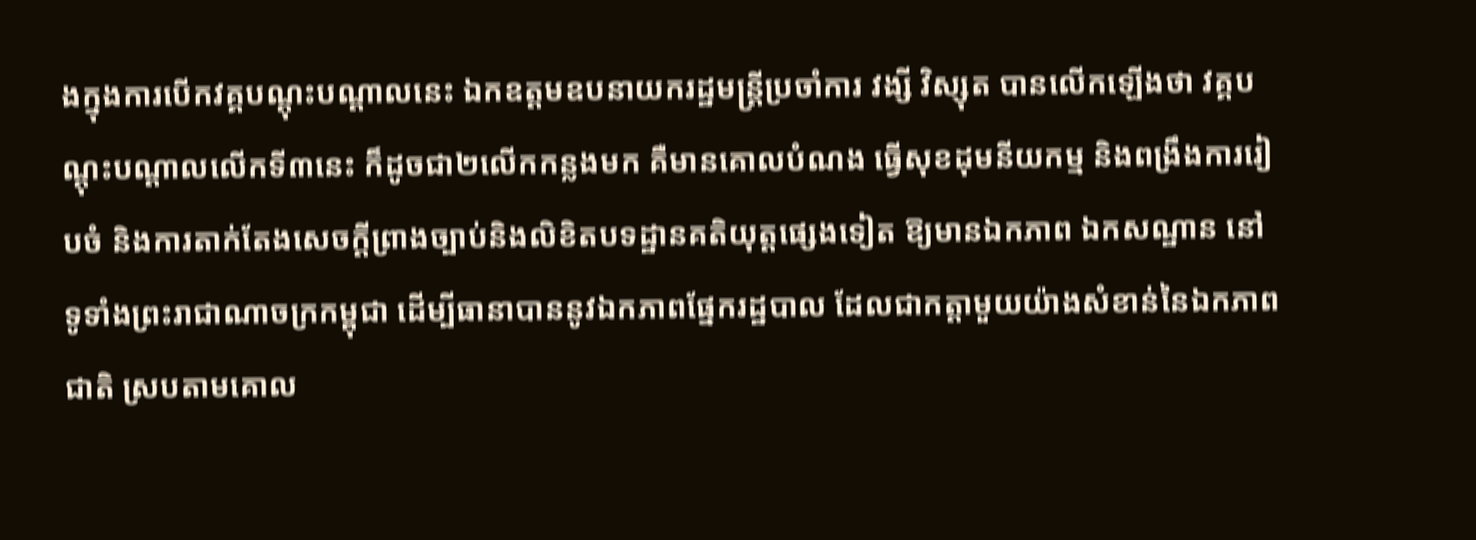ងក្នុងការបើកវគ្គបណ្តុះបណ្តាលនេះ ឯកឧត្ដមឧបនាយករដ្ឋមន្រ្តីប្រចាំការ វង្សី វិស្សុត បានលើកឡើងថា វគ្គបណ្តុះបណ្តាលលើកទី៣នេះ ក៏ដូចជា២លើកកន្លងមក គឺមានគោលបំណង ធ្វើសុខដុមនីយកម្ម និងពង្រឹងការរៀបចំ និងការតាក់តែងសេចក្ដីព្រាងច្បាប់និងលិខិតបទដ្ឋានគតិយុត្ដផ្សេងទៀត ឱ្យមានឯកភាព ឯកសណ្ឋាន នៅទូទាំងព្រះរាជាណាចក្រកម្ពុជា ដើម្បីធានាបាននូវឯកភាពផ្នែករដ្ឋបាល ដែលជាកត្តាមួយយ៉ាងសំខាន់នៃឯកភាពជាតិ ស្របតាមគោល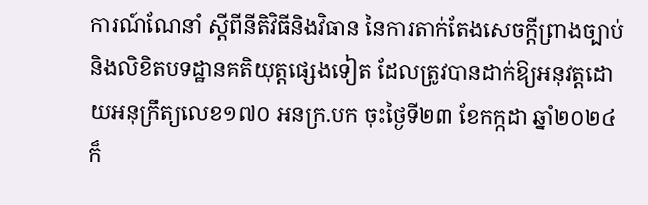ការណ៍ណែនាំ ស្តីពីនីតិវិធីនិងវិធាន នៃការតាក់តែងសេចក្តីព្រាងច្បាប់ និងលិខិតបទដ្ឋានគតិយុត្តផ្សេងទៀត ដែលត្រូវបានដាក់ឱ្យអនុវត្តដោយអនុក្រឹត្យលេខ១៧០ អនក្រ.បក ចុះថ្ងៃទី២៣ ខែកក្កដា ឆ្នាំ២០២៤ ក៏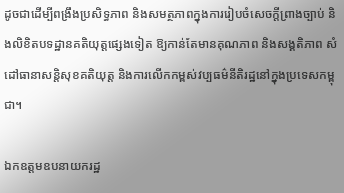ដូចជាដើម្បីពង្រឹងប្រសិទ្ធភាព និងសមត្ថភាពក្នុងការរៀបចំសេចក្តីព្រាងច្បាប់ និងលិខិតបទដ្ឋានគតិយុត្តផ្សេងទៀត ឱ្យកាន់តែមានគុណភាព និងសង្គតិភាព សំដៅធានាសន្តិសុខគតិយុត្ត និងការលើកកម្ពស់វប្បធម៌នីតិរដ្ឋនៅក្នុងប្រទេសកម្ពុជា។

ឯកឧត្ដមឧបនាយករដ្ឋ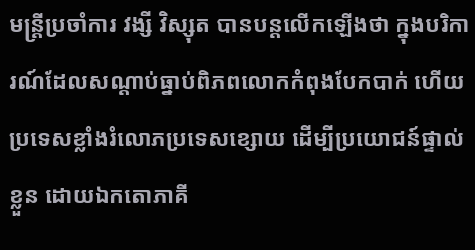មន្រ្តីប្រចាំការ វង្សី វិស្សុត បានបន្តលើកឡើងថា ក្នុងបរិការណ៍ដែលសណ្តាប់ធ្នាប់ពិភពលោកកំពុងបែកបាក់ ហើយប្រទេសខ្លាំងរំលោភប្រទេសខ្សោយ ដើម្បីប្រយោជន៍ផ្ទាល់ខ្លួន ដោយឯកតោភាគី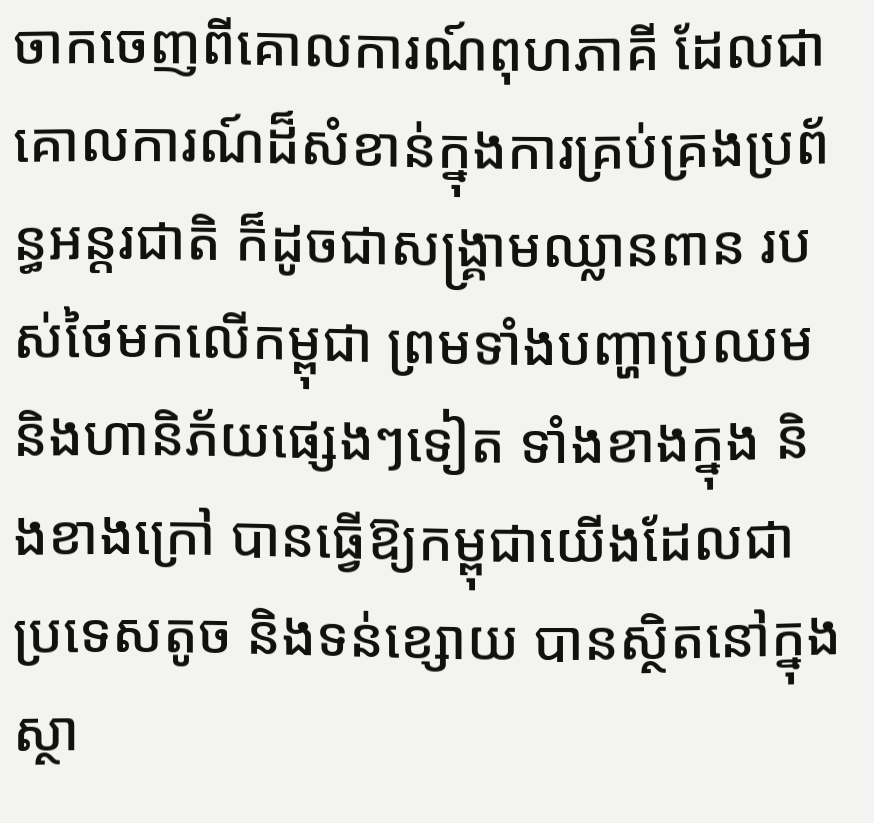ចាកចេញពីគោលការណ៍ពុហភាគី ដែលជាគោលការណ៍ដ៏សំខាន់ក្នុងការគ្រប់គ្រងប្រព័ន្ធអន្តរជាតិ ក៏ដូចជាសង្រ្គាមឈ្លានពាន របស់ថៃមកលើកម្ពុជា ព្រមទាំងបញ្ហាប្រឈម និងហានិភ័យផ្សេងៗទៀត ទាំងខាងក្នុង និងខាងក្រៅ បានធ្វើឱ្យកម្ពុជាយើងដែលជាប្រទេសតូច និងទន់ខ្សោយ បានស្ថិតនៅក្នុងស្ថា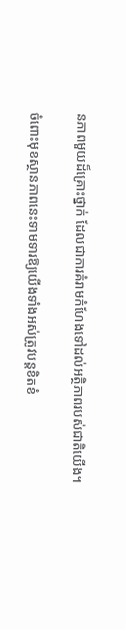នភាពមួយដ៏គ្រោះថ្នាក់ ដែលជាការគំរាមកំហែងទៅដល់អត្ថិភាពរបស់ជាតិយើង។

ចំពោះមុខស្ថានភាពនេះទាមទារឱ្យយើងទាំងអស់ត្រូវបន្តខិតខំ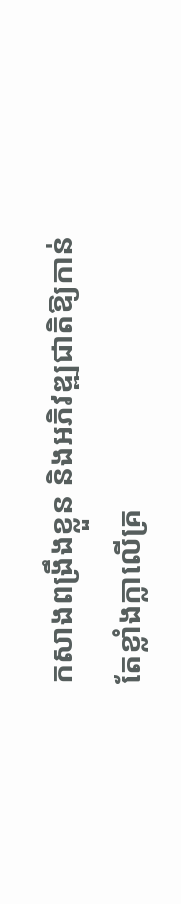កសាងពង្រឹងខ្លួន និងអភិវឌ្ឍជាតិឱ្យកាន់តែខ្លាំងក្លាលើគ្រ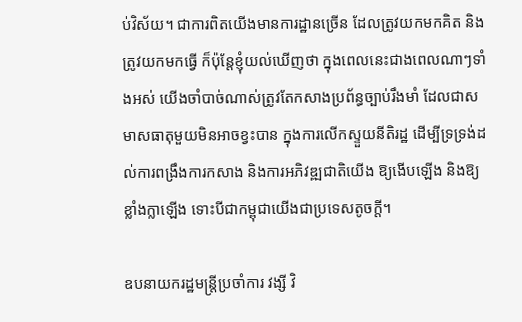ប់វិស័យ។ ជាការពិតយើងមានការដ្ឋានច្រើន ដែលត្រូវយកមកគិត និងត្រូវយកមកធ្វើ ក៏ប៉ុន្តែខ្ញុំយល់ឃើញថា ក្នុងពេលនេះជាងពេលណាៗទាំងអស់ យើងចាំបាច់ណាស់ត្រូវតែកសាងប្រព័ន្ធច្បាប់រឹងមាំ ដែលជាសមាសធាតុមួយមិនអាចខ្វះបាន ក្នុងការលើកស្ទួយនីតិរដ្ឋ ដើម្បីទ្រទ្រង់ដល់ការពង្រឹងការកសាង និងការអភិវឌ្ឍជាតិយើង ឱ្យងើបឡើង និងឱ្យខ្លាំងក្លាឡើង ទោះបីជាកម្ពុជាយើងជាប្រទេសតូចក្តី។

ឧបនាយករដ្ឋមន្រ្តីប្រចាំការ វង្សី វិ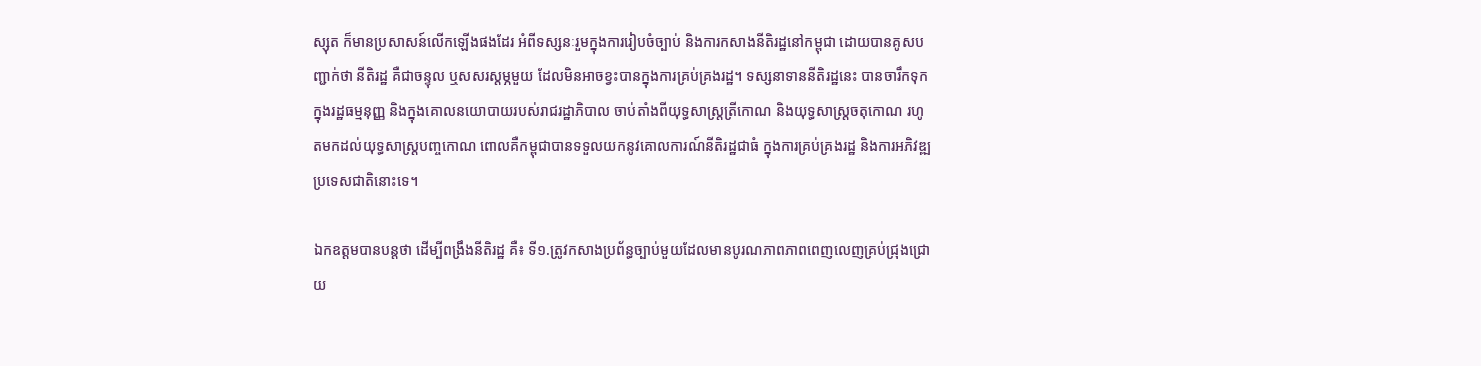ស្សុត ក៏មានប្រសាសន៍លើកឡើងផងដែរ អំពីទស្សនៈរួមក្នុងការរៀបចំច្បាប់ និងការកសាងនីតិរដ្ឋនៅកម្ពុជា ដោយបានគូសបញ្ជាក់ថា នីតិរដ្ឋ គឺជាចន្ទុល ឬសសរស្ដម្ភមួយ ដែលមិនអាចខ្វះបានក្នុងការគ្រប់គ្រងរដ្ឋ។ ទស្សនាទាននីតិរដ្ឋនេះ បានចារឹកទុកក្នុងរដ្ឋធម្មនុញ្ញ និងក្នុងគោលនយោបាយរបស់រាជរដ្ឋាភិបាល ចាប់តាំងពីយុទ្ធសាស្ត្រត្រីកោណ និងយុទ្ធសាស្រ្តចតុកោណ រហូតមកដល់យុទ្ធសាស្រ្តបញ្ចកោណ ពោលគឺកម្ពុជាបានទទួលយកនូវគោលការណ៍នីតិរដ្ឋជាធំ ក្នុងការគ្រប់គ្រងរដ្ឋ និងការអភិវឌ្ឍប្រទេសជាតិនោះទេ។

ឯកឧត្ដមបានបន្តថា ដើម្បីពង្រឹងនីតិរដ្ឋ គឺ៖ ទី១.ត្រូវកសាងប្រព័ន្ធច្បាប់មួយដែលមានបូរណភាពភាពពេញលេញគ្រប់ជ្រុងជ្រោយ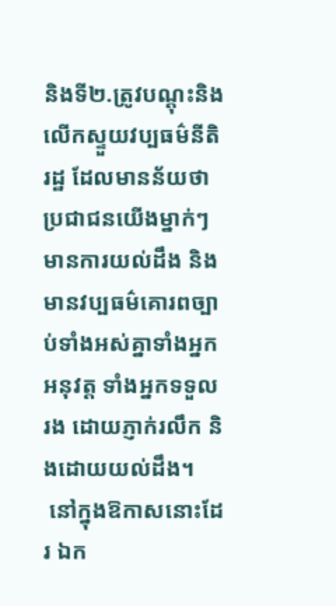និងទី២.ត្រូវបណ្តុះនិងលើកស្ទួយវប្បធម៌នីតិរដ្ឋ ដែលមានន័យថា ប្រជាជនយើងម្នាក់ៗ មានការយល់ដឹង និងមានវប្បធម៌គោរពច្បាប់ទាំងអស់គ្នាទាំងអ្នកអនុវត្ត ទាំងអ្នកទទួលរង ដោយភ្ញាក់រលឹក និងដោយយល់ដឹង។
 នៅក្នុងឱកាសនោះដែរ ឯក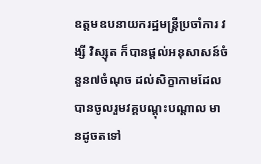ឧត្ដមឧបនាយករដ្ឋមន្រ្តីប្រចាំការ វង្សី វិស្សុត ក៏បានផ្តល់អនុសាសន៍ចំនួន៧ចំណុច ដល់សិក្ខាកាមដែលបានចូលរួមវគ្គបណ្តុះបណ្តាល មានដូចតទៅ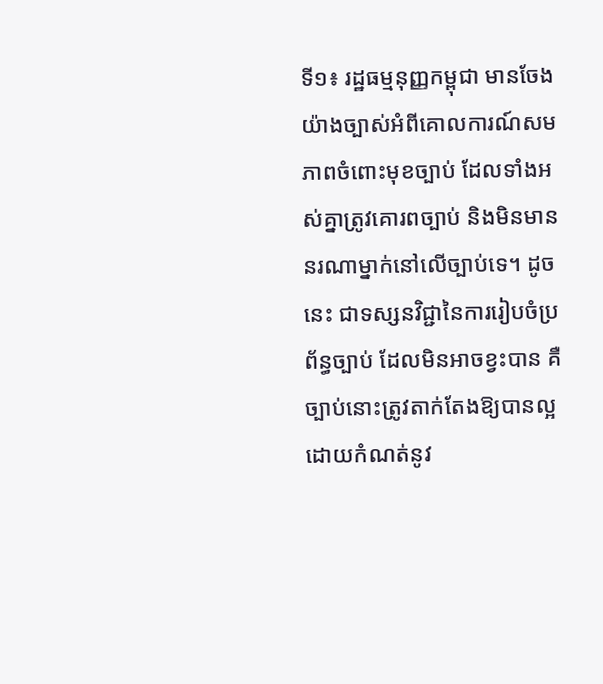ទី១៖ រដ្ឋធម្មនុញ្ញកម្ពុជា មានចែងយ៉ាងច្បាស់អំពីគោលការណ៍សមភាពចំពោះមុខច្បាប់ ដែលទាំងអស់គ្នាត្រូវគោរពច្បាប់ និងមិនមាននរណាម្នាក់នៅលើច្បាប់ទេ។ ដូចនេះ ជាទស្សនវិជ្ជានៃការរៀបចំប្រព័ន្ធច្បាប់ ដែលមិនអាចខ្វះបាន គឺច្បាប់នោះត្រូវតាក់តែងឱ្យបានល្អ ដោយកំណត់នូវ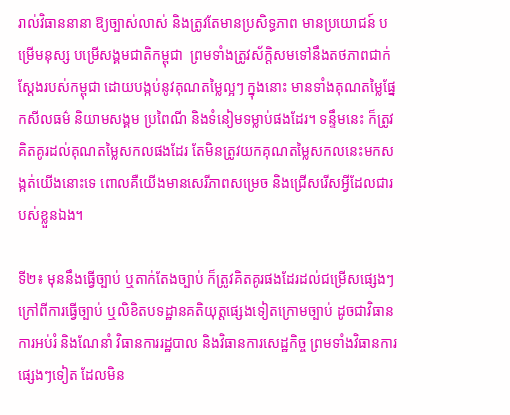រាល់វិធាននានា ឱ្យច្បាស់លាស់ និងត្រូវតែមានប្រសិទ្ធភាព មានប្រយោជន៍ បម្រើមនុស្ស បម្រើសង្គមជាតិកម្ពុជា  ព្រមទាំងត្រូវស័ក្តិសមទៅនឹងតថភាពជាក់ស្តែងរបស់កម្ពុជា ដោយបង្កប់នូវគុណតម្លៃល្អៗ ក្នុងនោះ មានទាំងគុណតម្លៃផ្នែកសីលធម៌ និយាមសង្គម ប្រពៃណី និងទំនៀមទម្លាប់ផងដែរ។ ទន្ទឹមនេះ ក៏ត្រូវគិតគូរដល់គុណតម្លៃសកលផងដែរ តែមិនត្រូវយកគុណតម្លៃសកលនេះមកសង្កត់យើងនោះទេ ពោលគឺយើងមានសេរីភាពសម្រេច និងជ្រើសរើសអ្វីដែលជារបស់ខ្លួនឯង។

ទី២៖ មុននឹងធ្វើច្បាប់ ឬតាក់តែងច្បាប់ ក៏ត្រូវគិតគូរផងដែរដល់ជម្រើសផ្សេងៗ ក្រៅពីការធ្វើច្បាប់ ឬលិខិតបទដ្ឋានគតិយុត្តផ្សេងទៀតក្រោមច្បាប់ ដូចជាវិធានការអប់រំ និងណែនាំ វិធានការរដ្ឋបាល និងវិធានការសេដ្ឋកិច្ច ព្រមទាំងវិធានការផ្សេងៗទៀត ដែលមិន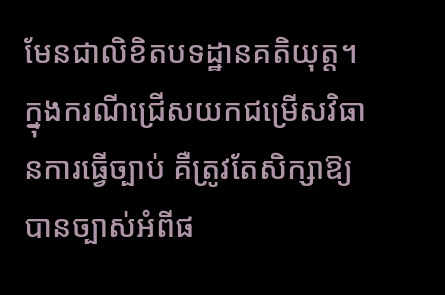មែនជាលិខិតបទដ្ឋានគតិយុត្ត។ ក្នុងករណីជ្រើសយកជម្រើសវិធានការធ្វើច្បាប់ គឺត្រូវតែសិក្សាឱ្យបានច្បាស់អំពីផ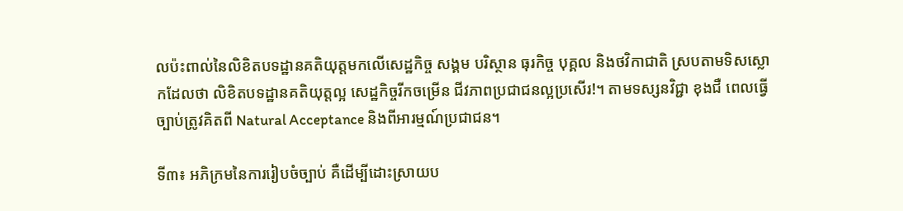លប៉ះពាល់នៃលិខិតបទដ្ឋានគតិយុត្តមកលើសេដ្ឋកិច្ច សង្គម បរិស្ថាន ធុរកិច្ច បុគ្គល និងថវិកាជាតិ ស្របតាមទិសស្លោកដែលថា លិខិតបទដ្ឋានគតិយុត្តល្អ សេដ្ឋកិច្ចរីកចម្រើន ជីវភាពប្រជាជនល្អប្រសើរ!។ តាមទស្សនវិជ្ជា ខុងជឺ ពេលធ្វើច្បាប់ត្រូវគិតពី Natural Acceptance និងពីអារម្មណ៍ប្រជាជន។

ទី៣៖ អភិក្រមនៃការរៀបចំច្បាប់ គឺដើម្បីដោះស្រាយប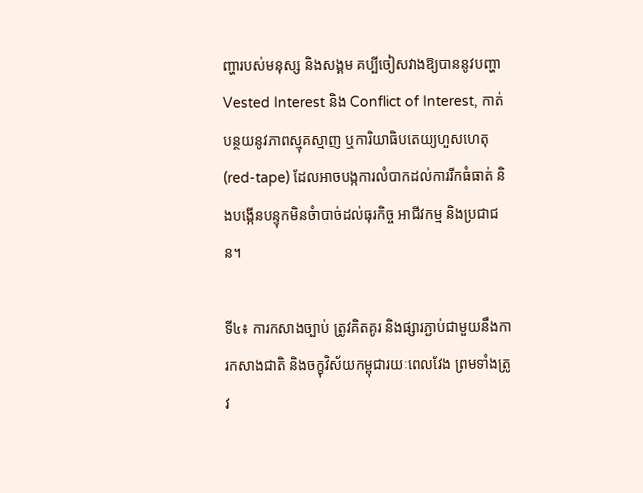ញ្ហារបស់មនុស្ស និងសង្គម គប្បីចៀសវាងឱ្យបាននូវបញ្ហា Vested Interest និង Conflict of Interest, កាត់បន្ថយនូវភាពស្មុគស្មាញ ឬការិយាធិបតេយ្យហួសហេតុ (red-tape) ដែលអាចបង្កការលំបាកដល់ការរីកធំធាត់ និងបង្កើនបន្ទុកមិនចំាបាច់ដល់ធុរកិច្ច អាជីវកម្ម និងប្រជាជន។

ទី៤៖ ការកសាងច្បាប់ ត្រូវគិតគូរ និងផ្សារភ្ជាប់ជាមួយនឹងការកសាងជាតិ និងចក្ខុវិស័យកម្ពុជារយៈពេលវែង ព្រមទាំងត្រូវ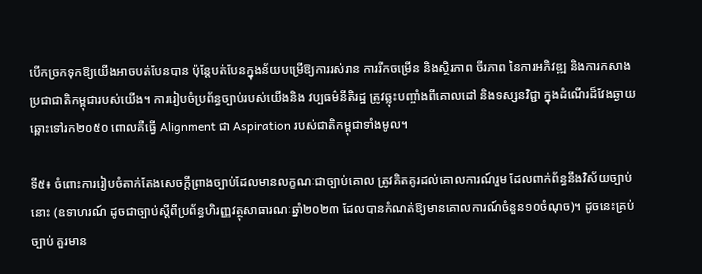បើកច្រកទុកឱ្យយើងអាចបត់បែនបាន ប៉ុន្តែបត់បែនក្នុងន័យបម្រើឱ្យការរស់រាន ការរីកចម្រើន និងស្ថិរភាព ចីរភាព នៃការអភិវឌ្ឍ និងការកសាងប្រជាជាតិកម្ពុជារបស់យើង។ ការរៀបចំប្រព័ន្ធច្បាប់របស់យើងនិង វប្បធម៌នីតិរដ្ឋ ត្រូវឆ្លុះបញ្ចាំងពីគោលដៅ និងទស្សនវិជ្ជា ក្នុងដំណើរដ៏វែងឆ្ងាយឆ្ពោះទៅរក២០៥០ ពោលគឺធ្វើ Alignment ជា Aspiration របស់ជាតិកម្ពុជាទាំងមូល។

ទី៥៖ ចំពោះការរៀបចំតាក់តែងសេចក្ដីព្រាងច្បាប់ដែលមានលក្ខណៈជាច្បាប់គោល ត្រូវគិតគូរដល់គោលការណ៍រួម ដែលពាក់ព័ន្ធនឹងវិស័យច្បាប់នោះ (ឧទាហរណ៍ ដូចជាច្បាប់ស្ដីពីប្រព័ន្ធហិរញ្ញវត្ថុសាធារណៈឆ្នាំ២០២៣ ដែលបានកំណត់ឱ្យមានគោលការណ៍ចំនួន១០ចំណុច)។ ដូចនេះគ្រប់ច្បាប់ គួរមាន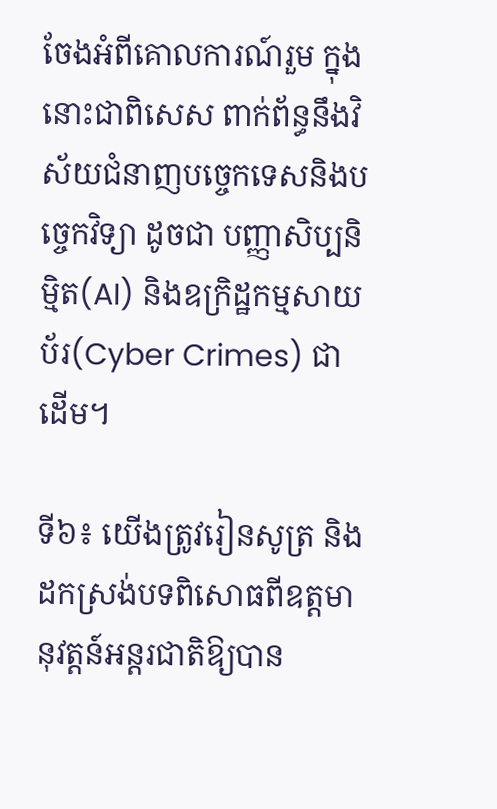ចែងអំពីគោលការណ៍រួម ក្នុងនោះជាពិសេស ពាក់ព័ន្ធនឹងវិស័យជំនាញបច្ចេកទេសនិងបច្ចេកវិទ្យា ដូចជា បញ្ញាសិប្បនិម្មិត(AI) និងឧក្រិដ្ឋកម្មសាយប័រ(Cyber Crimes) ជាដើម។

ទី៦៖ យើងត្រូវរៀនសូត្រ និងដកស្រង់បទពិសោធពីឧត្តមានុវត្តន៍អន្តរជាតិឱ្យបាន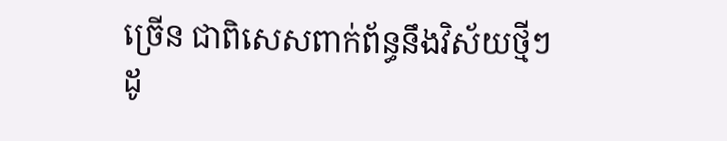ច្រើន ជាពិសេសពាក់ព័ន្ធនឹងវិស័យថ្មីៗ  ដូ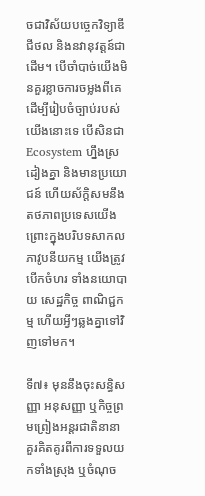ចជាវិស័យបច្ចេកវិទ្យាឌីជីថល និងនវានុវត្តន៍ជាដើម។ បើចាំបាច់យើងមិនគួរខ្លាចការចម្លងពីគេ ដើម្បីរៀបចំច្បាប់របស់យើងនោះទេ បើសិនជា Ecosystem ហ្នឹងស្រដៀងគ្នា និងមានប្រយោជន៍ ហើយស័ក្តិសមនឹងតថភាពប្រទេសយើង ព្រោះក្នុងបរិបទសាកលភាវូបនីយកម្ម យើងត្រូវបើកចំហរ ទាំងនយោបាយ សេដ្ឋកិច្ច ពាណិជ្ជកម្ម ហើយអ្វីៗឆ្លងគ្នាទៅវិញទៅមក។

ទី៧៖ មុននឹងចុះសន្ធិសញ្ញា អនុសញ្ញា ឬកិច្ចព្រមព្រៀងអន្តរជាតិនានា គួរគិតគូរពីការទទួលយកទាំងស្រុង ឬចំណុច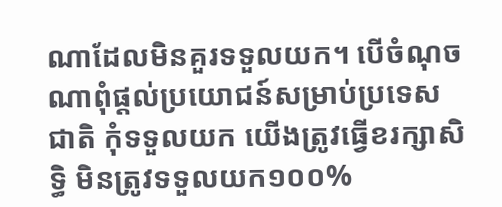ណាដែលមិនគួរទទួលយក។ បើចំណុចណាពុំផ្តល់ប្រយោជន៍សម្រាប់ប្រទេសជាតិ កុំទទួលយក យើងត្រូវធ្វើខរក្សាសិទ្ធិ មិនត្រូវទទួលយក១០០%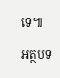ទេ៕

អត្ថបទ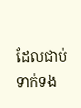ដែលជាប់ទាក់ទង